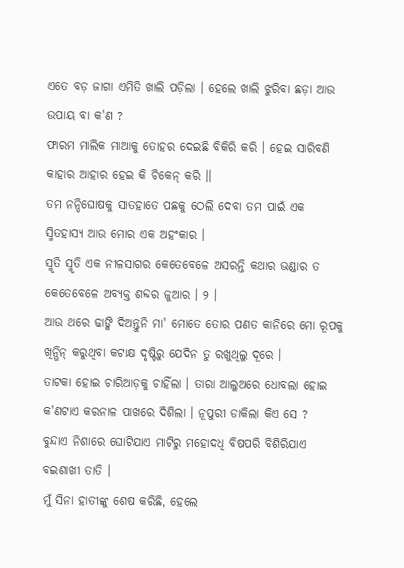ଏତେ ବଡ଼ ଜାଗା ଏମିତି ଖାଲି ପଡ଼ିଲା । ହେଲେ ଖାଲି ଝୁରିବା ଛଡ଼ା ଆଉ ଉପାୟ ବା କ'ଣ ?
ଫାରମ ମାଲିକ ମାଆକୁ ତୋହର ଦେଇଛି ବିକିରି କରି । ହେଇ ସାରିବଣି କାହାର ଆହାର ହେଇ କି ଚିକେନ୍ କରି ।।
ତମ ନନ୍ଦିଘୋଷକୁ ସାତହାତେ ପଛକୁ ଠେଲି ଦେବା ତମ ପାଇଁ ଏକ ସ୍ମିତହାସ୍ୟ ଆଉ ମୋର ଏକ ଅହଂକାର ।
ସ୍ମୃତି ସ୍ମୃତି ଏକ ନୀଳସାଗର କେତେବେଳେ ଅସରନ୍ତି କଥାର ଭଣ୍ଡାର ତ କେତେବେଳେ ଅବ୍ୟକ୍ତ ଶବ୍ଦର ଜୁଆର । ୨ ।
ଆଉ ଥରେ ଢାଙ୍କି ଦିଅନ୍ତୁନି ମା' ମୋତେ ତୋର ପଣତ କାନିରେ ମୋ ରୂପକୁ ଖିନ୍ଭିନ୍ କରୁଥିବା କଟାକ୍ଷ ଦୃଷ୍ଟିରୁ ଯେଦିନ ତୁ ରଖୁଥିଲୁ ଦୂରେ ।
ତାଟକା ହୋଇ ଚାରିଆଡ଼କୁ ଚାହିଁଲା । ତାରା ଆଲୁଅରେ ଧୋବଲା ହୋଇ କ'ଣଟାଏ କରନାଳ ପାଖରେ ଦିଶିଲା । ନୂପୁରୀ ଡାକିଲା କିଏ ସେ ?
ବୁନ୍ଦାଏ ନିଶାରେ ଘୋଟିଯାଏ ମାଟିରୁ ମହୋଦଧି ବିଷପରି ବିଶିରିଯାଏ ବଇଶାଖୀ ତାତି ।
ମୁଁ ସିନା ହାତୀଙ୍କୁ ଶେଷ କରିଛି, ହେଲେ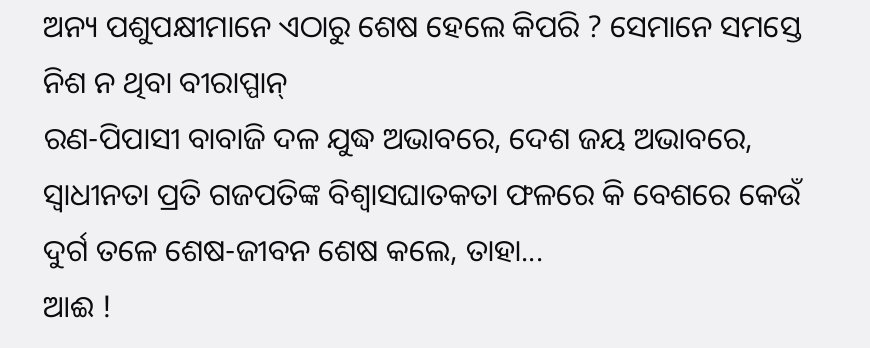ଅନ୍ୟ ପଶୁପକ୍ଷୀମାନେ ଏଠାରୁ ଶେଷ ହେଲେ କିପରି ? ସେମାନେ ସମସ୍ତେ ନିଶ ନ ଥିବା ବୀରାପ୍ପାନ୍
ରଣ-ପିପାସୀ ବାବାଜି ଦଳ ଯୁଦ୍ଧ ଅଭାବରେ, ଦେଶ ଜୟ ଅଭାବରେ, ସ୍ୱାଧୀନତା ପ୍ରତି ଗଜପତିଙ୍କ ବିଶ୍ୱାସଘାତକତା ଫଳରେ କି ବେଶରେ କେଉଁ ଦୁର୍ଗ ତଳେ ଶେଷ-ଜୀବନ ଶେଷ କଲେ, ତାହା...
ଆଈ !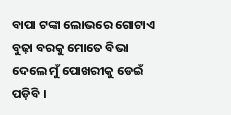ବାପା ଟଙ୍କା ଲୋଭରେ ଗୋଟାଏ ବୁଢ଼ା ବରକୁ ମୋତେ ବିଭା ଦେଲେ ମୁଁ ପୋଖରୀକୁ ଡେଇଁ ପଡ଼ିବି ।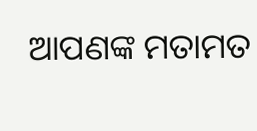ଆପଣଙ୍କ ମତାମତ